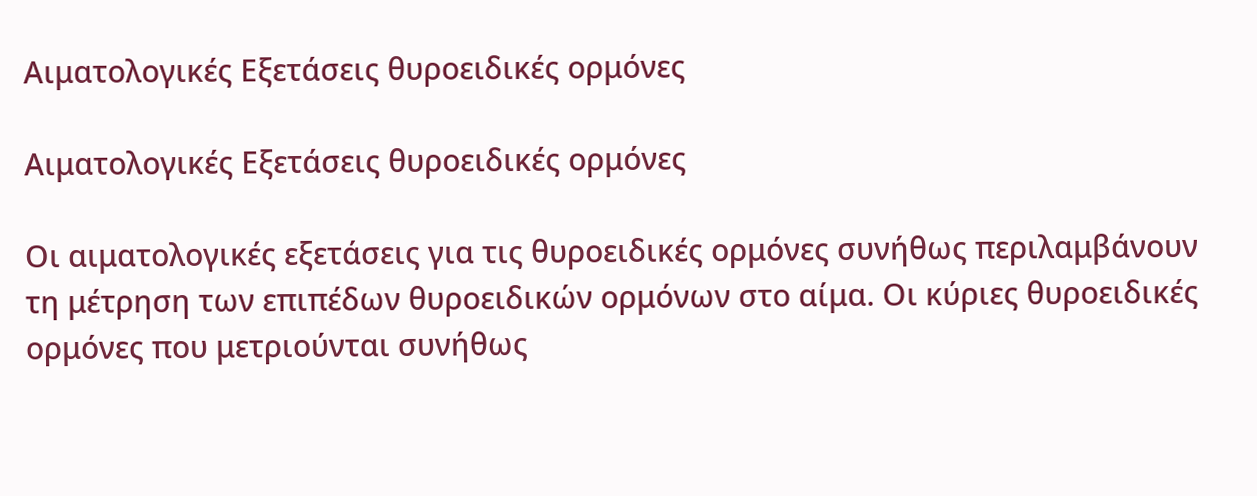Αιματολογικές Εξετάσεις θυροειδικές ορμόνες

Αιματολογικές Εξετάσεις θυροειδικές ορμόνες

Οι αιματολογικές εξετάσεις για τις θυροειδικές ορμόνες συνήθως περιλαμβάνουν τη μέτρηση των επιπέδων θυροειδικών ορμόνων στο αίμα. Οι κύριες θυροειδικές ορμόνες που μετριούνται συνήθως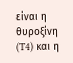είναι η θυροξίνη (T4) και η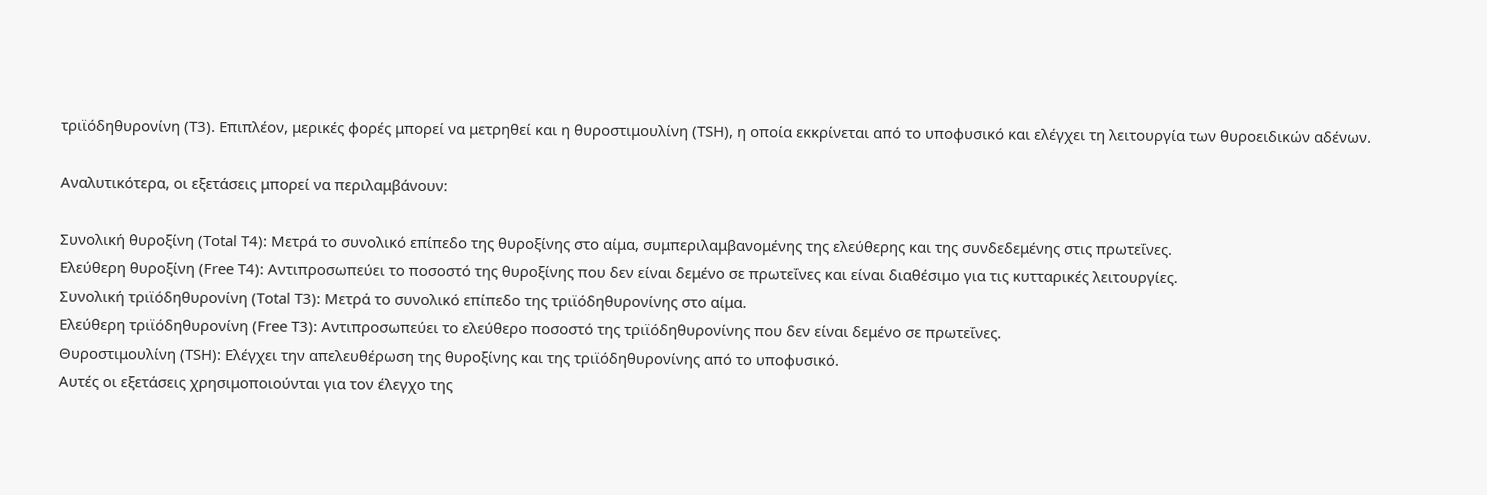τριϊόδηθυρονίνη (T3). Επιπλέον, μερικές φορές μπορεί να μετρηθεί και η θυροστιμουλίνη (TSH), η οποία εκκρίνεται από το υποφυσικό και ελέγχει τη λειτουργία των θυροειδικών αδένων.

Αναλυτικότερα, οι εξετάσεις μπορεί να περιλαμβάνουν:

Συνολική θυροξίνη (Total T4): Μετρά το συνολικό επίπεδο της θυροξίνης στο αίμα, συμπεριλαμβανομένης της ελεύθερης και της συνδεδεμένης στις πρωτεΐνες.
Ελεύθερη θυροξίνη (Free T4): Αντιπροσωπεύει το ποσοστό της θυροξίνης που δεν είναι δεμένο σε πρωτεΐνες και είναι διαθέσιμο για τις κυτταρικές λειτουργίες.
Συνολική τριϊόδηθυρονίνη (Total T3): Μετρά το συνολικό επίπεδο της τριϊόδηθυρονίνης στο αίμα.
Ελεύθερη τριϊόδηθυρονίνη (Free T3): Αντιπροσωπεύει το ελεύθερο ποσοστό της τριϊόδηθυρονίνης που δεν είναι δεμένο σε πρωτεΐνες.
Θυροστιμουλίνη (TSH): Ελέγχει την απελευθέρωση της θυροξίνης και της τριϊόδηθυρονίνης από το υποφυσικό.
Αυτές οι εξετάσεις χρησιμοποιούνται για τον έλεγχο της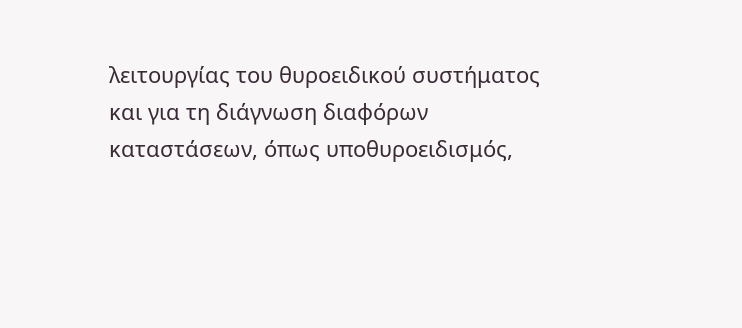λειτουργίας του θυροειδικού συστήματος και για τη διάγνωση διαφόρων καταστάσεων, όπως υποθυροειδισμός,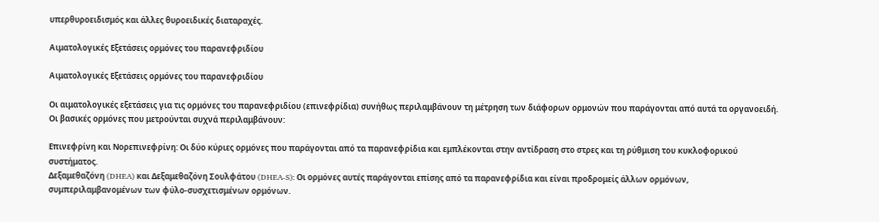υπερθυροειδισμός και άλλες θυροειδικές διαταραχές.

Αιματολογικές Εξετάσεις ορμόνες του παρανεφριδίου

Αιματολογικές Εξετάσεις ορμόνες του παρανεφριδίου

Οι αιματολογικές εξετάσεις για τις ορμόνες του παρανεφριδίου (επινεφρίδια) συνήθως περιλαμβάνουν τη μέτρηση των διάφορων ορμονών που παράγονται από αυτά τα οργανοειδή. Οι βασικές ορμόνες που μετρούνται συχνά περιλαμβάνουν:

Επινεφρίνη και Νορεπινεφρίνη: Οι δύο κύριες ορμόνες που παράγονται από τα παρανεφρίδια και εμπλέκονται στην αντίδραση στο στρες και τη ρύθμιση του κυκλοφορικού συστήματος.
Δεξαμεθαζόνη (DHEA) και Δεξαμεθαζόνη Σουλφάτου (DHEA-S): Οι ορμόνες αυτές παράγονται επίσης από τα παρανεφρίδια και είναι προδρομείς άλλων ορμόνων, συμπεριλαμβανομένων των φύλο-συσχετισμένων ορμόνων.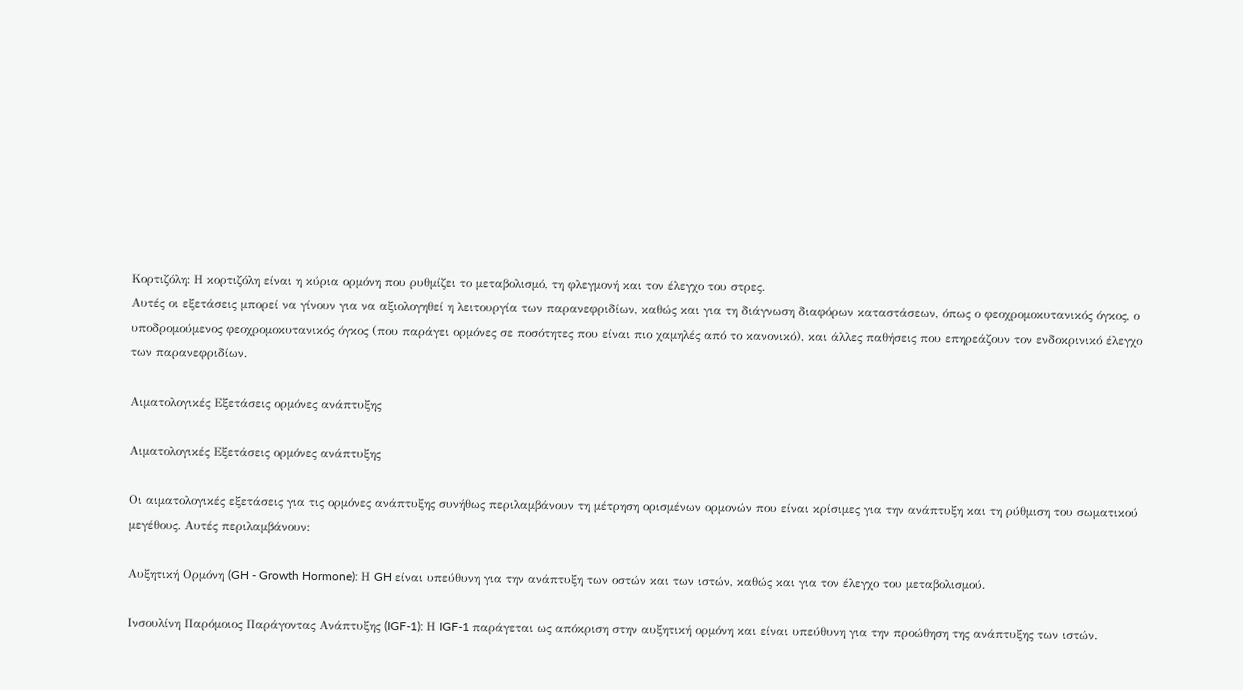Κορτιζόλη: Η κορτιζόλη είναι η κύρια ορμόνη που ρυθμίζει το μεταβολισμό, τη φλεγμονή και τον έλεγχο του στρες.
Αυτές οι εξετάσεις μπορεί να γίνουν για να αξιολογηθεί η λειτουργία των παρανεφριδίων, καθώς και για τη διάγνωση διαφόρων καταστάσεων, όπως ο φεοχρομοκυτανικός όγκος, ο υποδρομούμενος φεοχρομοκυτανικός όγκος (που παράγει ορμόνες σε ποσότητες που είναι πιο χαμηλές από το κανονικό), και άλλες παθήσεις που επηρεάζουν τον ενδοκρινικό έλεγχο των παρανεφριδίων.

Αιματολογικές Εξετάσεις ορμόνες ανάπτυξης

Αιματολογικές Εξετάσεις ορμόνες ανάπτυξης

Οι αιματολογικές εξετάσεις για τις ορμόνες ανάπτυξης συνήθως περιλαμβάνουν τη μέτρηση ορισμένων ορμονών που είναι κρίσιμες για την ανάπτυξη και τη ρύθμιση του σωματικού μεγέθους. Αυτές περιλαμβάνουν:

Αυξητική Ορμόνη (GH - Growth Hormone): Η GH είναι υπεύθυνη για την ανάπτυξη των οστών και των ιστών, καθώς και για τον έλεγχο του μεταβολισμού.

Ινσουλίνη Παρόμοιος Παράγοντας Ανάπτυξης (IGF-1): Η IGF-1 παράγεται ως απόκριση στην αυξητική ορμόνη και είναι υπεύθυνη για την προώθηση της ανάπτυξης των ιστών.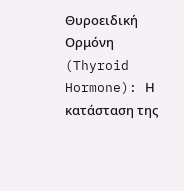Θυροειδική Ορμόνη (Thyroid Hormone): Η κατάσταση της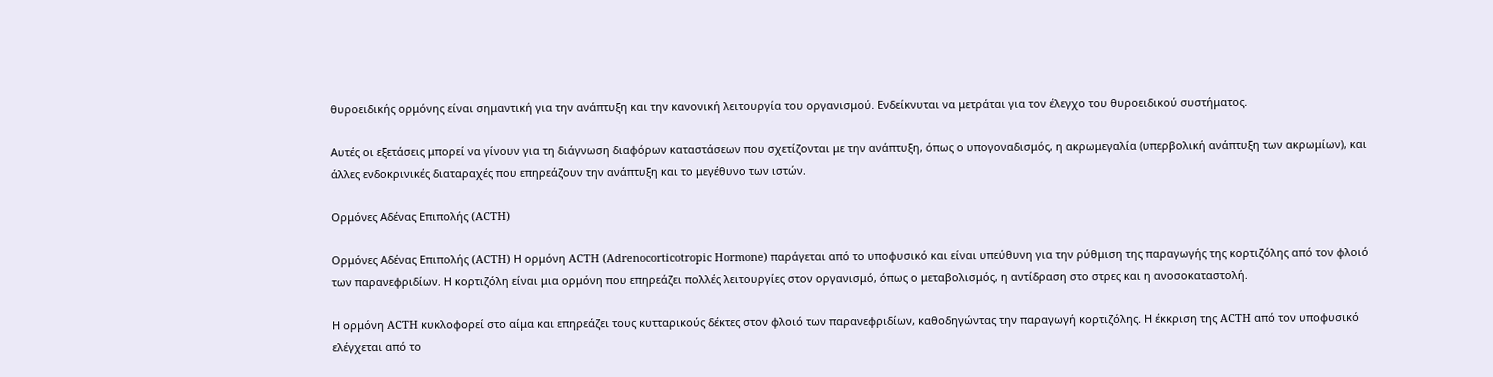θυροειδικής ορμόνης είναι σημαντική για την ανάπτυξη και την κανονική λειτουργία του οργανισμού. Ενδείκνυται να μετράται για τον έλεγχο του θυροειδικού συστήματος.

Αυτές οι εξετάσεις μπορεί να γίνουν για τη διάγνωση διαφόρων καταστάσεων που σχετίζονται με την ανάπτυξη, όπως ο υπογοναδισμός, η ακρωμεγαλία (υπερβολική ανάπτυξη των ακρωμίων), και άλλες ενδοκρινικές διαταραχές που επηρεάζουν την ανάπτυξη και το μεγέθυνο των ιστών.

Ορμόνες Αδένας Επιπολής (ACTH)

Ορμόνες Αδένας Επιπολής (ACTH) Η ορμόνη ACTH (Adrenocorticotropic Hormone) παράγεται από το υποφυσικό και είναι υπεύθυνη για την ρύθμιση της παραγωγής της κορτιζόλης από τον φλοιό των παρανεφριδίων. Η κορτιζόλη είναι μια ορμόνη που επηρεάζει πολλές λειτουργίες στον οργανισμό, όπως ο μεταβολισμός, η αντίδραση στο στρες και η ανοσοκαταστολή.

Η ορμόνη ACTH κυκλοφορεί στο αίμα και επηρεάζει τους κυτταρικούς δέκτες στον φλοιό των παρανεφριδίων, καθοδηγώντας την παραγωγή κορτιζόλης. Η έκκριση της ACTH από τον υποφυσικό ελέγχεται από το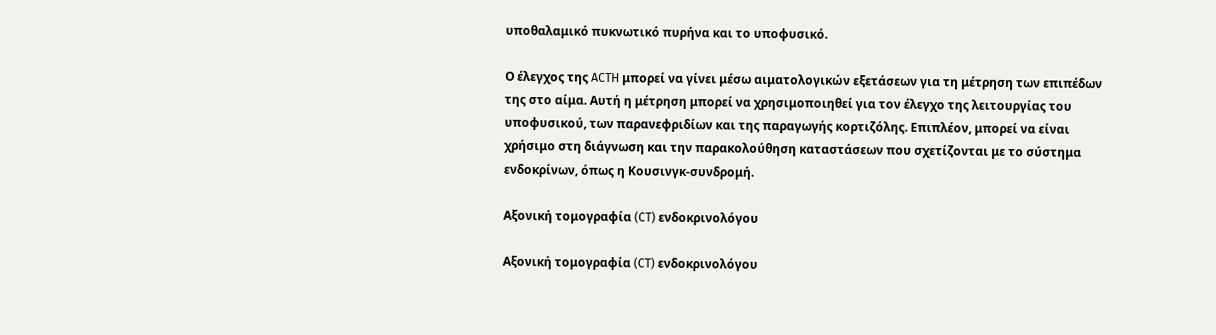υποθαλαμικό πυκνωτικό πυρήνα και το υποφυσικό.

Ο έλεγχος της ACTH μπορεί να γίνει μέσω αιματολογικών εξετάσεων για τη μέτρηση των επιπέδων της στο αίμα. Αυτή η μέτρηση μπορεί να χρησιμοποιηθεί για τον έλεγχο της λειτουργίας του υποφυσικού, των παρανεφριδίων και της παραγωγής κορτιζόλης. Επιπλέον, μπορεί να είναι χρήσιμο στη διάγνωση και την παρακολούθηση καταστάσεων που σχετίζονται με το σύστημα ενδοκρίνων, όπως η Κουσινγκ-συνδρομή.

Αξονική τομογραφία (CT) ενδοκρινολόγου

Αξονική τομογραφία (CT) ενδοκρινολόγου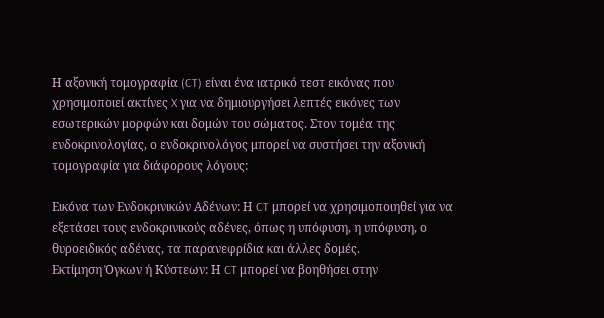Η αξονική τομογραφία (CT) είναι ένα ιατρικό τεστ εικόνας που χρησιμοποιεί ακτίνες X για να δημιουργήσει λεπτές εικόνες των εσωτερικών μορφών και δομών του σώματος. Στον τομέα της ενδοκρινολογίας, ο ενδοκρινολόγος μπορεί να συστήσει την αξονική τομογραφία για διάφορους λόγους:

Εικόνα των Ενδοκρινικών Αδένων: Η CT μπορεί να χρησιμοποιηθεί για να εξετάσει τους ενδοκρινικούς αδένες, όπως η υπόφυση, η υπόφυση, ο θυροειδικός αδένας, τα παρανεφρίδια και άλλες δομές.
Εκτίμηση Όγκων ή Κύστεων: Η CT μπορεί να βοηθήσει στην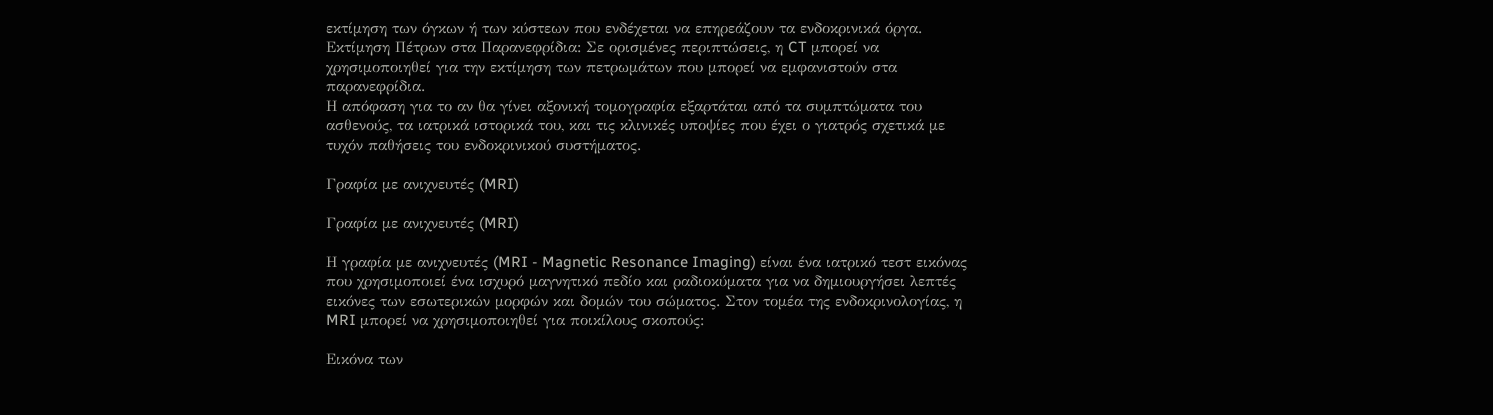εκτίμηση των όγκων ή των κύστεων που ενδέχεται να επηρεάζουν τα ενδοκρινικά όργα.
Εκτίμηση Πέτρων στα Παρανεφρίδια: Σε ορισμένες περιπτώσεις, η CT μπορεί να χρησιμοποιηθεί για την εκτίμηση των πετρωμάτων που μπορεί να εμφανιστούν στα παρανεφρίδια.
Η απόφαση για το αν θα γίνει αξονική τομογραφία εξαρτάται από τα συμπτώματα του ασθενούς, τα ιατρικά ιστορικά του, και τις κλινικές υποψίες που έχει ο γιατρός σχετικά με τυχόν παθήσεις του ενδοκρινικού συστήματος.

Γραφία με ανιχνευτές (MRI)

Γραφία με ανιχνευτές (MRI)

Η γραφία με ανιχνευτές (MRI - Magnetic Resonance Imaging) είναι ένα ιατρικό τεστ εικόνας που χρησιμοποιεί ένα ισχυρό μαγνητικό πεδίο και ραδιοκύματα για να δημιουργήσει λεπτές εικόνες των εσωτερικών μορφών και δομών του σώματος. Στον τομέα της ενδοκρινολογίας, η MRI μπορεί να χρησιμοποιηθεί για ποικίλους σκοπούς:

Εικόνα των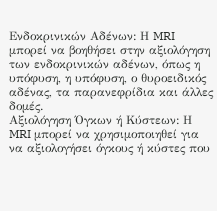Ενδοκρινικών Αδένων: Η MRI μπορεί να βοηθήσει στην αξιολόγηση των ενδοκρινικών αδένων, όπως η υπόφυση, η υπόφυση, ο θυροειδικός αδένας, τα παρανεφρίδια και άλλες δομές.
Αξιολόγηση Όγκων ή Κύστεων: Η MRI μπορεί να χρησιμοποιηθεί για να αξιολογήσει όγκους ή κύστες που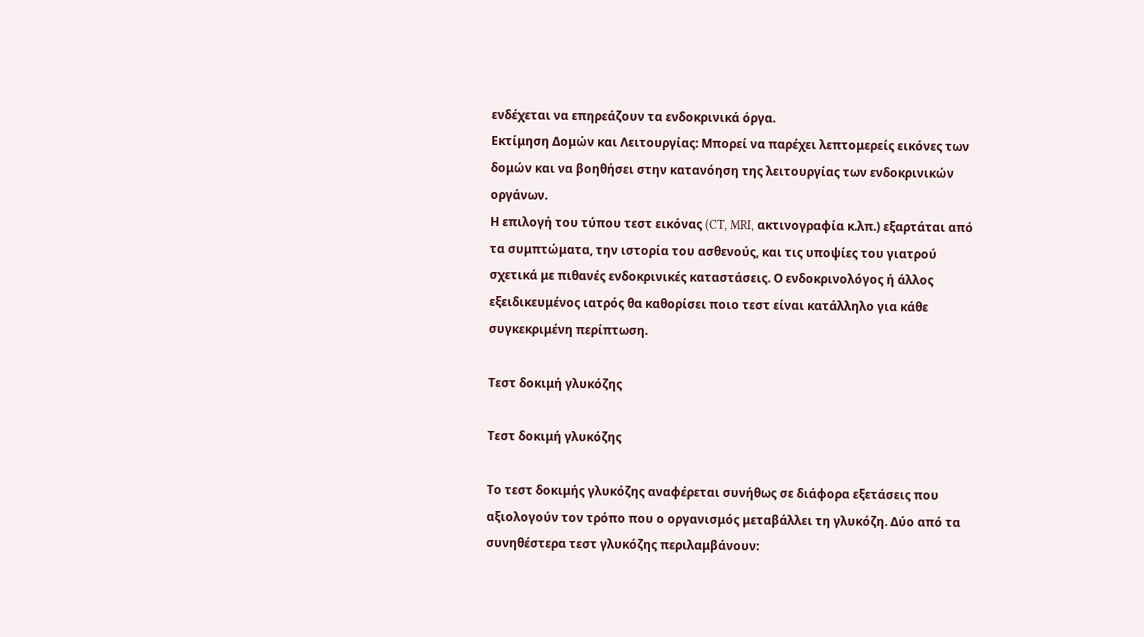ενδέχεται να επηρεάζουν τα ενδοκρινικά όργα.
Εκτίμηση Δομών και Λειτουργίας: Μπορεί να παρέχει λεπτομερείς εικόνες των δομών και να βοηθήσει στην κατανόηση της λειτουργίας των ενδοκρινικών οργάνων.
Η επιλογή του τύπου τεστ εικόνας (CT, MRI, ακτινογραφία κ.λπ.) εξαρτάται από τα συμπτώματα, την ιστορία του ασθενούς, και τις υποψίες του γιατρού σχετικά με πιθανές ενδοκρινικές καταστάσεις. Ο ενδοκρινολόγος ή άλλος εξειδικευμένος ιατρός θα καθορίσει ποιο τεστ είναι κατάλληλο για κάθε συγκεκριμένη περίπτωση.

Τεστ δοκιμή γλυκόζης

Τεστ δοκιμή γλυκόζης

Το τεστ δοκιμής γλυκόζης αναφέρεται συνήθως σε διάφορα εξετάσεις που αξιολογούν τον τρόπο που ο οργανισμός μεταβάλλει τη γλυκόζη. Δύο από τα συνηθέστερα τεστ γλυκόζης περιλαμβάνουν: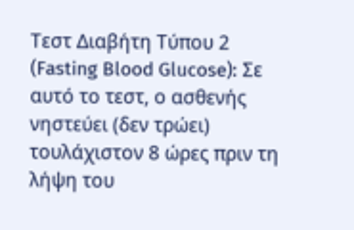Τεστ Διαβήτη Τύπου 2 (Fasting Blood Glucose): Σε αυτό το τεστ, ο ασθενής νηστεύει (δεν τρώει) τουλάχιστον 8 ώρες πριν τη λήψη του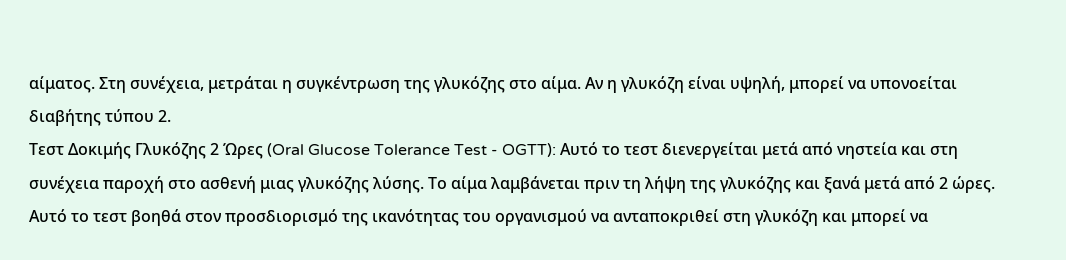αίματος. Στη συνέχεια, μετράται η συγκέντρωση της γλυκόζης στο αίμα. Αν η γλυκόζη είναι υψηλή, μπορεί να υπονοείται διαβήτης τύπου 2.
Τεστ Δοκιμής Γλυκόζης 2 Ώρες (Oral Glucose Tolerance Test - OGTT): Αυτό το τεστ διενεργείται μετά από νηστεία και στη συνέχεια παροχή στο ασθενή μιας γλυκόζης λύσης. Το αίμα λαμβάνεται πριν τη λήψη της γλυκόζης και ξανά μετά από 2 ώρες. Αυτό το τεστ βοηθά στον προσδιορισμό της ικανότητας του οργανισμού να ανταποκριθεί στη γλυκόζη και μπορεί να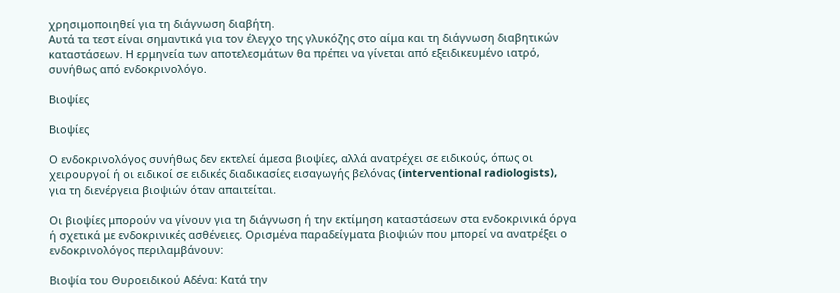χρησιμοποιηθεί για τη διάγνωση διαβήτη.
Αυτά τα τεστ είναι σημαντικά για τον έλεγχο της γλυκόζης στο αίμα και τη διάγνωση διαβητικών καταστάσεων. Η ερμηνεία των αποτελεσμάτων θα πρέπει να γίνεται από εξειδικευμένο ιατρό, συνήθως από ενδοκρινολόγο.

Βιοψίες

Βιοψίες

Ο ενδοκρινολόγος συνήθως δεν εκτελεί άμεσα βιοψίες, αλλά ανατρέχει σε ειδικούς, όπως οι χειρουργοί ή οι ειδικοί σε ειδικές διαδικασίες εισαγωγής βελόνας (interventional radiologists), για τη διενέργεια βιοψιών όταν απαιτείται.

Οι βιοψίες μπορούν να γίνουν για τη διάγνωση ή την εκτίμηση καταστάσεων στα ενδοκρινικά όργα ή σχετικά με ενδοκρινικές ασθένειες. Ορισμένα παραδείγματα βιοψιών που μπορεί να ανατρέξει ο ενδοκρινολόγος περιλαμβάνουν:

Βιοψία του Θυροειδικού Αδένα: Κατά την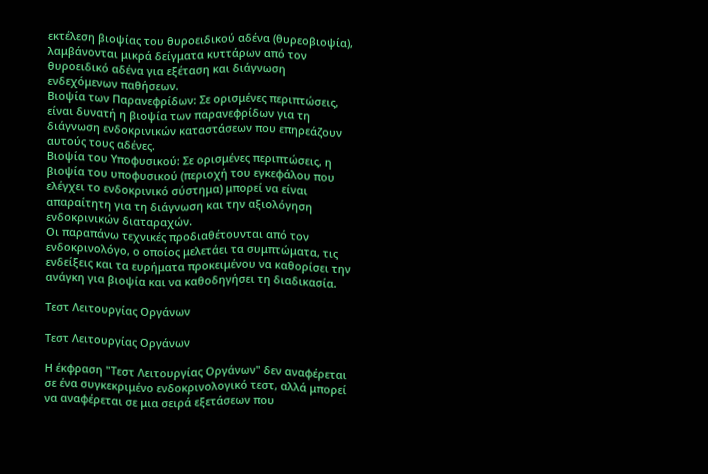εκτέλεση βιοψίας του θυροειδικού αδένα (θυρεοβιοψία), λαμβάνονται μικρά δείγματα κυττάρων από τον θυροειδικό αδένα για εξέταση και διάγνωση ενδεχόμενων παθήσεων.
Βιοψία των Παρανεφρίδων: Σε ορισμένες περιπτώσεις, είναι δυνατή η βιοψία των παρανεφρίδων για τη διάγνωση ενδοκρινικών καταστάσεων που επηρεάζουν αυτούς τους αδένες.
Βιοψία του Υποφυσικού: Σε ορισμένες περιπτώσεις, η βιοψία του υποφυσικού (περιοχή του εγκεφάλου που ελέγχει το ενδοκρινικό σύστημα) μπορεί να είναι απαραίτητη για τη διάγνωση και την αξιολόγηση ενδοκρινικών διαταραχών.
Οι παραπάνω τεχνικές προδιαθέτουνται από τον ενδοκρινολόγο, ο οποίος μελετάει τα συμπτώματα, τις ενδείξεις και τα ευρήματα προκειμένου να καθορίσει την ανάγκη για βιοψία και να καθοδηγήσει τη διαδικασία.

Τεστ Λειτουργίας Οργάνων

Τεστ Λειτουργίας Οργάνων

Η έκφραση "Τεστ Λειτουργίας Οργάνων" δεν αναφέρεται σε ένα συγκεκριμένο ενδοκρινολογικό τεστ, αλλά μπορεί να αναφέρεται σε μια σειρά εξετάσεων που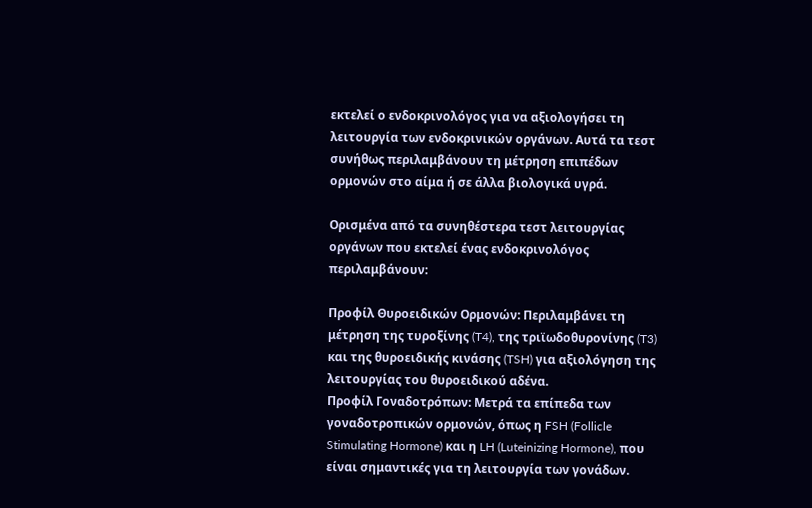εκτελεί ο ενδοκρινολόγος για να αξιολογήσει τη λειτουργία των ενδοκρινικών οργάνων. Αυτά τα τεστ συνήθως περιλαμβάνουν τη μέτρηση επιπέδων ορμονών στο αίμα ή σε άλλα βιολογικά υγρά.

Ορισμένα από τα συνηθέστερα τεστ λειτουργίας οργάνων που εκτελεί ένας ενδοκρινολόγος περιλαμβάνουν:

Προφίλ Θυροειδικών Ορμονών: Περιλαμβάνει τη μέτρηση της τυροξίνης (T4), της τριϊωδοθυρονίνης (T3) και της θυροειδικής κινάσης (TSH) για αξιολόγηση της λειτουργίας του θυροειδικού αδένα.
Προφίλ Γοναδοτρόπων: Μετρά τα επίπεδα των γοναδοτροπικών ορμονών, όπως η FSH (Follicle Stimulating Hormone) και η LH (Luteinizing Hormone), που είναι σημαντικές για τη λειτουργία των γονάδων.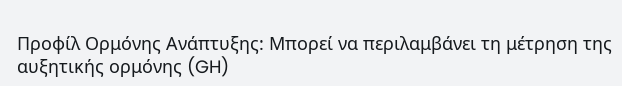Προφίλ Ορμόνης Ανάπτυξης: Μπορεί να περιλαμβάνει τη μέτρηση της αυξητικής ορμόνης (GH)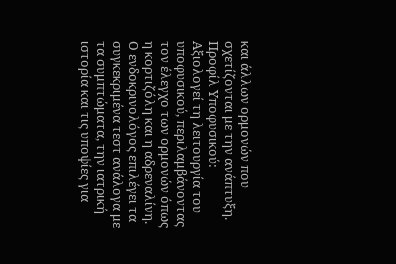και άλλων ορμονών που σχετίζονται με την ανάπτυξη.
Προφίλ Υποφυσικού: Αξιολογεί τη λειτουργία του υποφυσικού, περιλαμβάνοντας τον έλεγχο των ορμονών όπως η κορτιζόλη και η αδρεναλίνη.
Ο ενδοκρινολόγος επιλέγει τα συγκεκριμένα τεστ ανάλογα με τα συμπτώματα, την ιατρική ιστορία και τις υποψίες για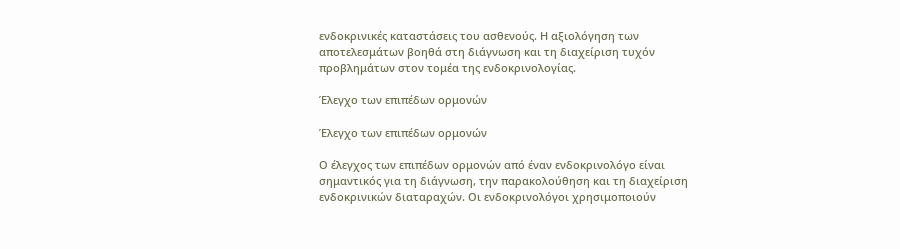ενδοκρινικές καταστάσεις του ασθενούς. Η αξιολόγηση των αποτελεσμάτων βοηθά στη διάγνωση και τη διαχείριση τυχόν προβλημάτων στον τομέα της ενδοκρινολογίας.

Έλεγχο των επιπέδων ορμονών

Έλεγχο των επιπέδων ορμονών

Ο έλεγχος των επιπέδων ορμονών από έναν ενδοκρινολόγο είναι σημαντικός για τη διάγνωση, την παρακολούθηση και τη διαχείριση ενδοκρινικών διαταραχών. Οι ενδοκρινολόγοι χρησιμοποιούν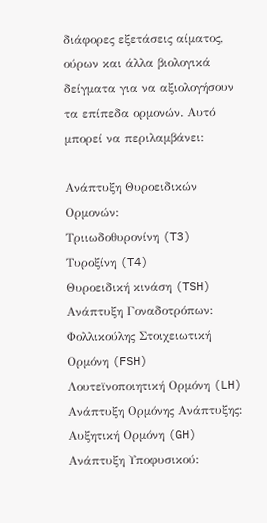διάφορες εξετάσεις αίματος, ούρων και άλλα βιολογικά δείγματα για να αξιολογήσουν τα επίπεδα ορμονών. Αυτό μπορεί να περιλαμβάνει:

Ανάπτυξη Θυροειδικών Ορμονών:
Τριιωδοθυρονίνη (T3)
Τυροξίνη (T4)
Θυροειδική κινάση (TSH)
Ανάπτυξη Γοναδοτρόπων:
Φολλικούλης Στοιχειωτική Ορμόνη (FSH)
Λουτεϊνοποιητική Ορμόνη (LH)
Ανάπτυξη Ορμόνης Ανάπτυξης:
Αυξητική Ορμόνη (GH)
Ανάπτυξη Υποφυσικού: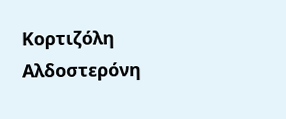Κορτιζόλη
Αλδοστερόνη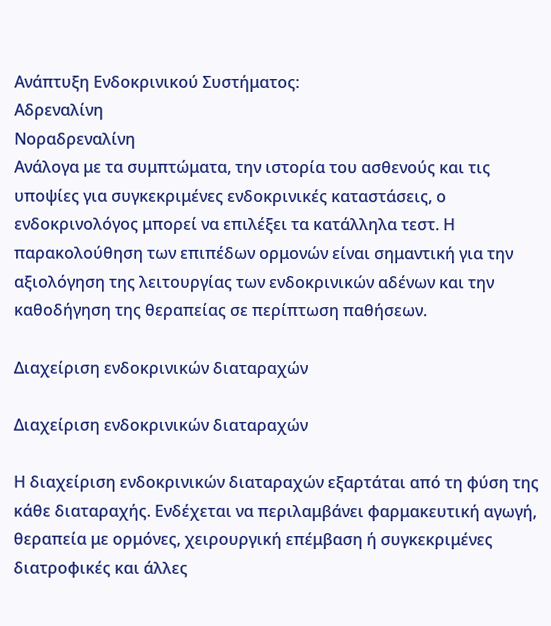Ανάπτυξη Ενδοκρινικού Συστήματος:
Αδρεναλίνη
Νοραδρεναλίνη
Ανάλογα με τα συμπτώματα, την ιστορία του ασθενούς και τις υποψίες για συγκεκριμένες ενδοκρινικές καταστάσεις, ο ενδοκρινολόγος μπορεί να επιλέξει τα κατάλληλα τεστ. Η παρακολούθηση των επιπέδων ορμονών είναι σημαντική για την αξιολόγηση της λειτουργίας των ενδοκρινικών αδένων και την καθοδήγηση της θεραπείας σε περίπτωση παθήσεων.

Διαχείριση ενδοκρινικών διαταραχών

Διαχείριση ενδοκρινικών διαταραχών

Η διαχείριση ενδοκρινικών διαταραχών εξαρτάται από τη φύση της κάθε διαταραχής. Ενδέχεται να περιλαμβάνει φαρμακευτική αγωγή, θεραπεία με ορμόνες, χειρουργική επέμβαση ή συγκεκριμένες διατροφικές και άλλες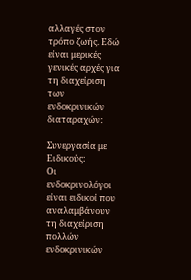αλλαγές στον τρόπο ζωής. Εδώ είναι μερικές γενικές αρχές για τη διαχείριση των ενδοκρινικών διαταραχών:

Συνεργασία με Ειδικούς:
Οι ενδοκρινολόγοι είναι ειδικοί που αναλαμβάνουν τη διαχείριση πολλών ενδοκρινικών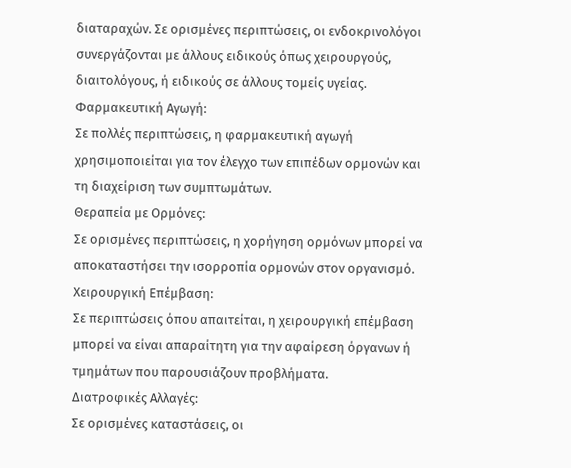διαταραχών. Σε ορισμένες περιπτώσεις, οι ενδοκρινολόγοι συνεργάζονται με άλλους ειδικούς όπως χειρουργούς, διαιτολόγους, ή ειδικούς σε άλλους τομείς υγείας.
Φαρμακευτική Αγωγή:
Σε πολλές περιπτώσεις, η φαρμακευτική αγωγή χρησιμοποιείται για τον έλεγχο των επιπέδων ορμονών και τη διαχείριση των συμπτωμάτων.
Θεραπεία με Ορμόνες:
Σε ορισμένες περιπτώσεις, η χορήγηση ορμόνων μπορεί να αποκαταστήσει την ισορροπία ορμονών στον οργανισμό.
Χειρουργική Επέμβαση:
Σε περιπτώσεις όπου απαιτείται, η χειρουργική επέμβαση μπορεί να είναι απαραίτητη για την αφαίρεση όργανων ή τμημάτων που παρουσιάζουν προβλήματα.
Διατροφικές Αλλαγές:
Σε ορισμένες καταστάσεις, οι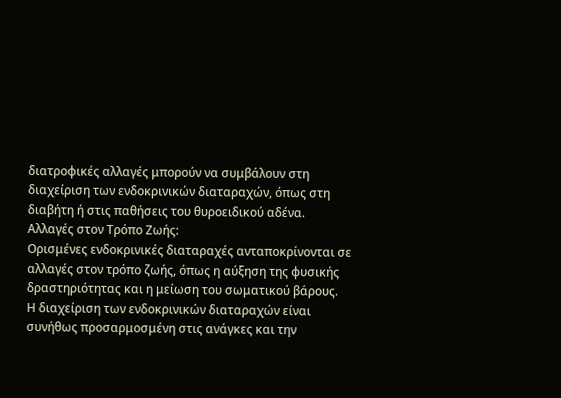διατροφικές αλλαγές μπορούν να συμβάλουν στη διαχείριση των ενδοκρινικών διαταραχών, όπως στη διαβήτη ή στις παθήσεις του θυροειδικού αδένα.
Αλλαγές στον Τρόπο Ζωής:
Ορισμένες ενδοκρινικές διαταραχές ανταποκρίνονται σε αλλαγές στον τρόπο ζωής, όπως η αύξηση της φυσικής δραστηριότητας και η μείωση του σωματικού βάρους.
Η διαχείριση των ενδοκρινικών διαταραχών είναι συνήθως προσαρμοσμένη στις ανάγκες και την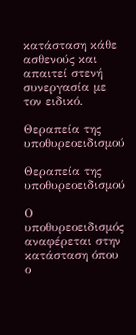κατάσταση κάθε ασθενούς και απαιτεί στενή συνεργασία με τον ειδικό.

Θεραπεία της υποθυρεοειδισμού

Θεραπεία της υποθυρεοειδισμού

Ο υποθυρεοειδισμός αναφέρεται στην κατάσταση όπου ο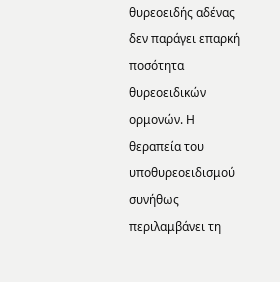θυρεοειδής αδένας δεν παράγει επαρκή ποσότητα θυρεοειδικών ορμονών. Η θεραπεία του υποθυρεοειδισμού συνήθως περιλαμβάνει τη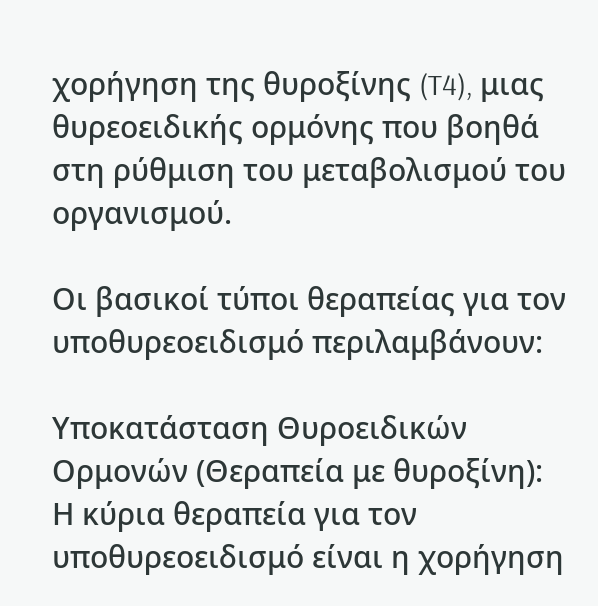χορήγηση της θυροξίνης (T4), μιας θυρεοειδικής ορμόνης που βοηθά στη ρύθμιση του μεταβολισμού του οργανισμού.

Οι βασικοί τύποι θεραπείας για τον υποθυρεοειδισμό περιλαμβάνουν:

Υποκατάσταση Θυροειδικών Ορμονών (Θεραπεία με θυροξίνη):
Η κύρια θεραπεία για τον υποθυρεοειδισμό είναι η χορήγηση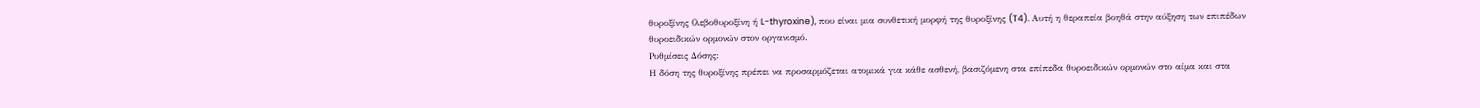θυροξίνης (λεβοθυροξίνη ή L-thyroxine), που είναι μια συνθετική μορφή της θυροξίνης (T4). Αυτή η θεραπεία βοηθά στην αύξηση των επιπέδων θυροειδικών ορμονών στον οργανισμό.
Ρυθμίσεις Δόσης:
Η δόση της θυροξίνης πρέπει να προσαρμόζεται ατομικά για κάθε ασθενή, βασιζόμενη στα επίπεδα θυροειδικών ορμονών στο αίμα και στα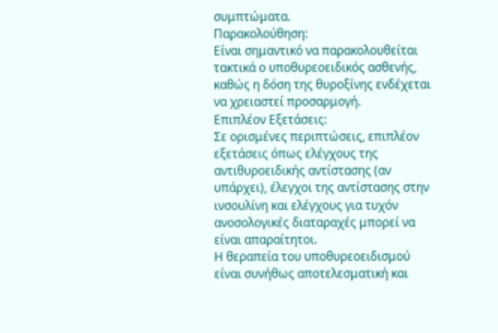συμπτώματα.
Παρακολούθηση:
Είναι σημαντικό να παρακολουθείται τακτικά ο υποθυρεοειδικός ασθενής, καθώς η δόση της θυροξίνης ενδέχεται να χρειαστεί προσαρμογή.
Επιπλέον Εξετάσεις:
Σε ορισμένες περιπτώσεις, επιπλέον εξετάσεις όπως ελέγχους της αντιθυροειδικής αντίστασης (αν υπάρχει), έλεγχοι της αντίστασης στην ινσουλίνη και ελέγχους για τυχόν ανοσολογικές διαταραχές μπορεί να είναι απαραίτητοι.
Η θεραπεία του υποθυρεοειδισμού είναι συνήθως αποτελεσματική και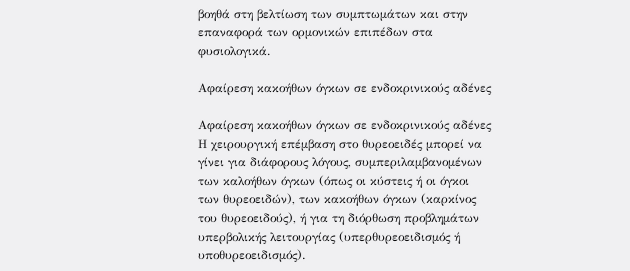βοηθά στη βελτίωση των συμπτωμάτων και στην επαναφορά των ορμονικών επιπέδων στα φυσιολογικά.

Αφαίρεση κακοήθων όγκων σε ενδοκρινικούς αδένες

Αφαίρεση κακοήθων όγκων σε ενδοκρινικούς αδένες Η χειρουργική επέμβαση στο θυρεοειδές μπορεί να γίνει για διάφορους λόγους, συμπεριλαμβανομένων των καλοήθων όγκων (όπως οι κύστεις ή οι όγκοι των θυρεοειδών), των κακοήθων όγκων (καρκίνος του θυρεοειδούς), ή για τη διόρθωση προβλημάτων υπερβολικής λειτουργίας (υπερθυρεοειδισμός ή υποθυρεοειδισμός).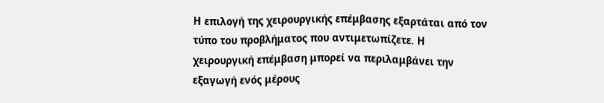Η επιλογή της χειρουργικής επέμβασης εξαρτάται από τον τύπο του προβλήματος που αντιμετωπίζετε. Η χειρουργική επέμβαση μπορεί να περιλαμβάνει την εξαγωγή ενός μέρους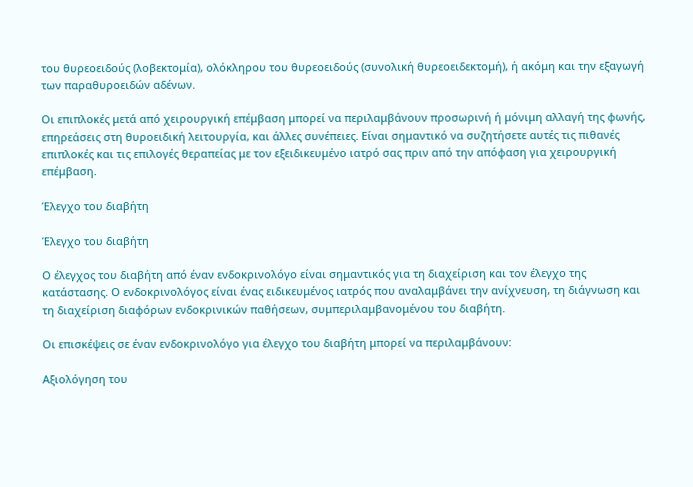του θυρεοειδούς (λοβεκτομία), ολόκληρου του θυρεοειδούς (συνολική θυρεοειδεκτομή), ή ακόμη και την εξαγωγή των παραθυροειδών αδένων.

Οι επιπλοκές μετά από χειρουργική επέμβαση μπορεί να περιλαμβάνουν προσωρινή ή μόνιμη αλλαγή της φωνής, επηρεάσεις στη θυροειδική λειτουργία, και άλλες συνέπειες. Είναι σημαντικό να συζητήσετε αυτές τις πιθανές επιπλοκές και τις επιλογές θεραπείας με τον εξειδικευμένο ιατρό σας πριν από την απόφαση για χειρουργική επέμβαση.

Έλεγχο του διαβήτη

Έλεγχο του διαβήτη

Ο έλεγχος του διαβήτη από έναν ενδοκρινολόγο είναι σημαντικός για τη διαχείριση και τον έλεγχο της κατάστασης. Ο ενδοκρινολόγος είναι ένας ειδικευμένος ιατρός που αναλαμβάνει την ανίχνευση, τη διάγνωση και τη διαχείριση διαφόρων ενδοκρινικών παθήσεων, συμπεριλαμβανομένου του διαβήτη.

Οι επισκέψεις σε έναν ενδοκρινολόγο για έλεγχο του διαβήτη μπορεί να περιλαμβάνουν:

Αξιολόγηση του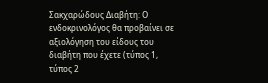Σακχαρώδους Διαβήτη: Ο ενδοκρινολόγος θα προβαίνει σε αξιολόγηση του είδους του διαβήτη που έχετε (τύπος 1, τύπος 2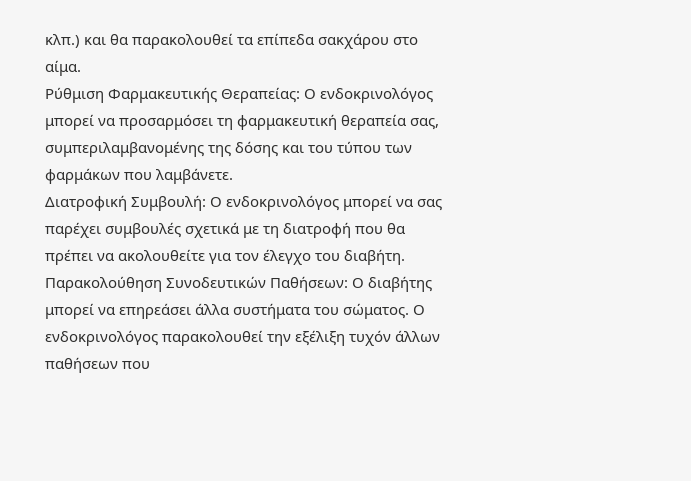κλπ.) και θα παρακολουθεί τα επίπεδα σακχάρου στο αίμα.
Ρύθμιση Φαρμακευτικής Θεραπείας: Ο ενδοκρινολόγος μπορεί να προσαρμόσει τη φαρμακευτική θεραπεία σας, συμπεριλαμβανομένης της δόσης και του τύπου των φαρμάκων που λαμβάνετε.
Διατροφική Συμβουλή: Ο ενδοκρινολόγος μπορεί να σας παρέχει συμβουλές σχετικά με τη διατροφή που θα πρέπει να ακολουθείτε για τον έλεγχο του διαβήτη.
Παρακολούθηση Συνοδευτικών Παθήσεων: Ο διαβήτης μπορεί να επηρεάσει άλλα συστήματα του σώματος. Ο ενδοκρινολόγος παρακολουθεί την εξέλιξη τυχόν άλλων παθήσεων που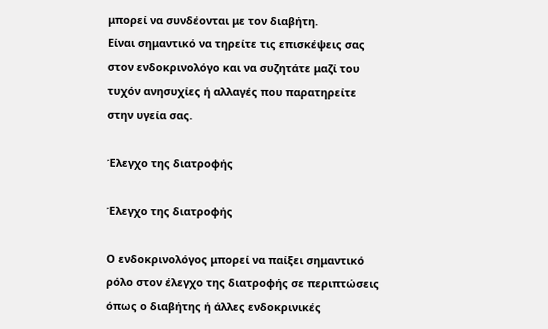μπορεί να συνδέονται με τον διαβήτη.
Είναι σημαντικό να τηρείτε τις επισκέψεις σας στον ενδοκρινολόγο και να συζητάτε μαζί του τυχόν ανησυχίες ή αλλαγές που παρατηρείτε στην υγεία σας.

Έλεγχο της διατροφής

Έλεγχο της διατροφής

Ο ενδοκρινολόγος μπορεί να παίξει σημαντικό ρόλο στον έλεγχο της διατροφής σε περιπτώσεις όπως ο διαβήτης ή άλλες ενδοκρινικές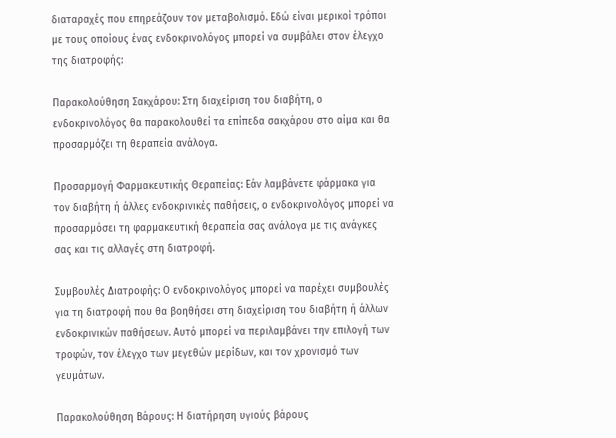διαταραχές που επηρεάζουν τον μεταβολισμό. Εδώ είναι μερικοί τρόποι με τους οποίους ένας ενδοκρινολόγος μπορεί να συμβάλει στον έλεγχο της διατροφής:

Παρακολούθηση Σακχάρου: Στη διαχείριση του διαβήτη, ο ενδοκρινολόγος θα παρακολουθεί τα επίπεδα σακχάρου στο αίμα και θα προσαρμόζει τη θεραπεία ανάλογα.

Προσαρμογή Φαρμακευτικής Θεραπείας: Εάν λαμβάνετε φάρμακα για τον διαβήτη ή άλλες ενδοκρινικές παθήσεις, ο ενδοκρινολόγος μπορεί να προσαρμόσει τη φαρμακευτική θεραπεία σας ανάλογα με τις ανάγκες σας και τις αλλαγές στη διατροφή.

Συμβουλές Διατροφής: Ο ενδοκρινολόγος μπορεί να παρέχει συμβουλές για τη διατροφή που θα βοηθήσει στη διαχείριση του διαβήτη ή άλλων ενδοκρινικών παθήσεων. Αυτό μπορεί να περιλαμβάνει την επιλογή των τροφών, τον έλεγχο των μεγεθών μερίδων, και τον χρονισμό των γευμάτων.

Παρακολούθηση Βάρους: Η διατήρηση υγιούς βάρους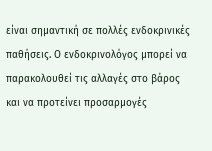είναι σημαντική σε πολλές ενδοκρινικές παθήσεις. Ο ενδοκρινολόγος μπορεί να παρακολουθεί τις αλλαγές στο βάρος και να προτείνει προσαρμογές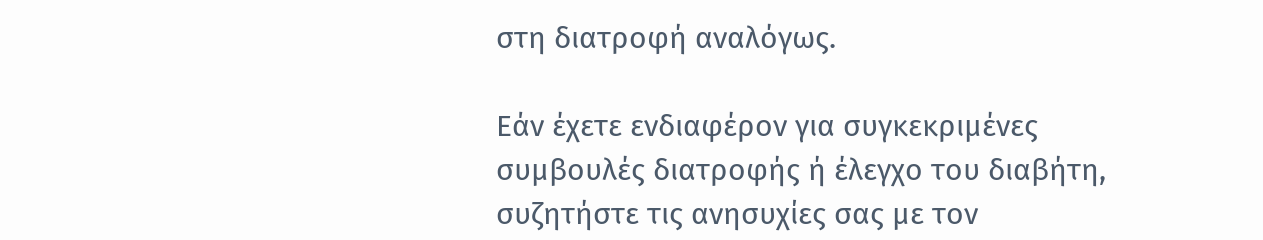στη διατροφή αναλόγως.

Εάν έχετε ενδιαφέρον για συγκεκριμένες συμβουλές διατροφής ή έλεγχο του διαβήτη, συζητήστε τις ανησυχίες σας με τον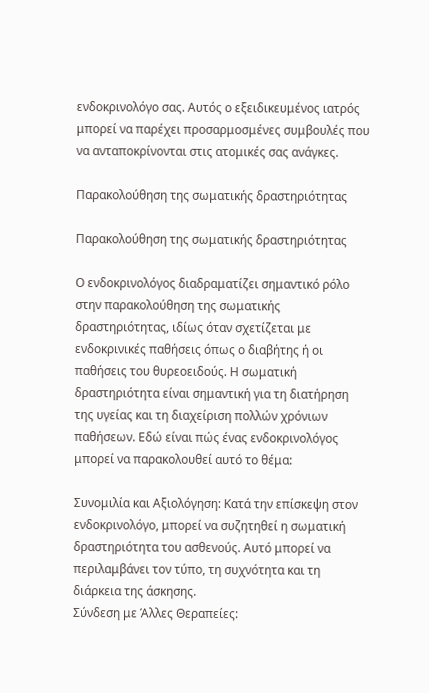ενδοκρινολόγο σας. Αυτός ο εξειδικευμένος ιατρός μπορεί να παρέχει προσαρμοσμένες συμβουλές που να ανταποκρίνονται στις ατομικές σας ανάγκες.

Παρακολούθηση της σωματικής δραστηριότητας

Παρακολούθηση της σωματικής δραστηριότητας

Ο ενδοκρινολόγος διαδραματίζει σημαντικό ρόλο στην παρακολούθηση της σωματικής δραστηριότητας, ιδίως όταν σχετίζεται με ενδοκρινικές παθήσεις όπως ο διαβήτης ή οι παθήσεις του θυρεοειδούς. Η σωματική δραστηριότητα είναι σημαντική για τη διατήρηση της υγείας και τη διαχείριση πολλών χρόνιων παθήσεων. Εδώ είναι πώς ένας ενδοκρινολόγος μπορεί να παρακολουθεί αυτό το θέμα:

Συνομιλία και Αξιολόγηση: Κατά την επίσκεψη στον ενδοκρινολόγο, μπορεί να συζητηθεί η σωματική δραστηριότητα του ασθενούς. Αυτό μπορεί να περιλαμβάνει τον τύπο, τη συχνότητα και τη διάρκεια της άσκησης.
Σύνδεση με Άλλες Θεραπείες: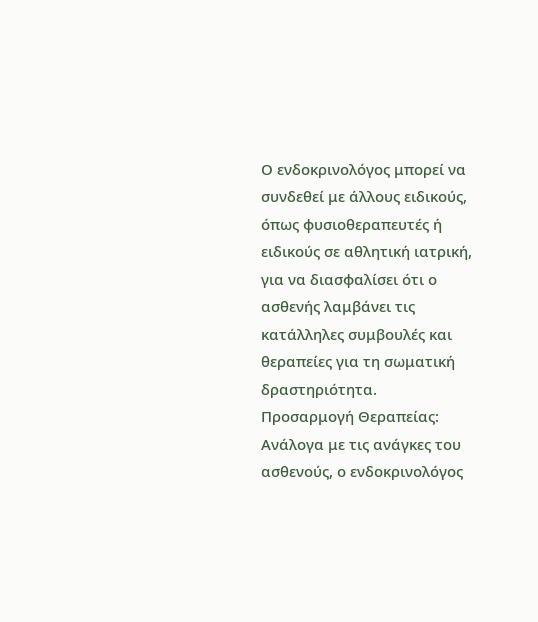Ο ενδοκρινολόγος μπορεί να συνδεθεί με άλλους ειδικούς, όπως φυσιοθεραπευτές ή ειδικούς σε αθλητική ιατρική, για να διασφαλίσει ότι ο ασθενής λαμβάνει τις κατάλληλες συμβουλές και θεραπείες για τη σωματική δραστηριότητα.
Προσαρμογή Θεραπείας: Ανάλογα με τις ανάγκες του ασθενούς, ο ενδοκρινολόγος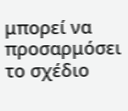μπορεί να προσαρμόσει το σχέδιο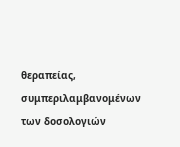θεραπείας, συμπεριλαμβανομένων των δοσολογιών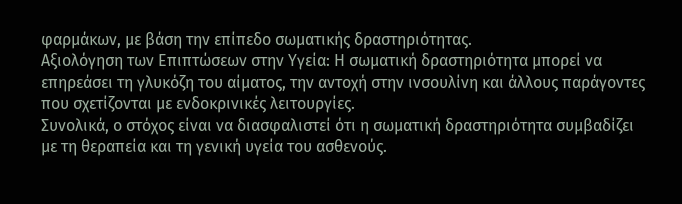φαρμάκων, με βάση την επίπεδο σωματικής δραστηριότητας.
Αξιολόγηση των Επιπτώσεων στην Υγεία: Η σωματική δραστηριότητα μπορεί να επηρεάσει τη γλυκόζη του αίματος, την αντοχή στην ινσουλίνη και άλλους παράγοντες που σχετίζονται με ενδοκρινικές λειτουργίες.
Συνολικά, ο στόχος είναι να διασφαλιστεί ότι η σωματική δραστηριότητα συμβαδίζει με τη θεραπεία και τη γενική υγεία του ασθενούς.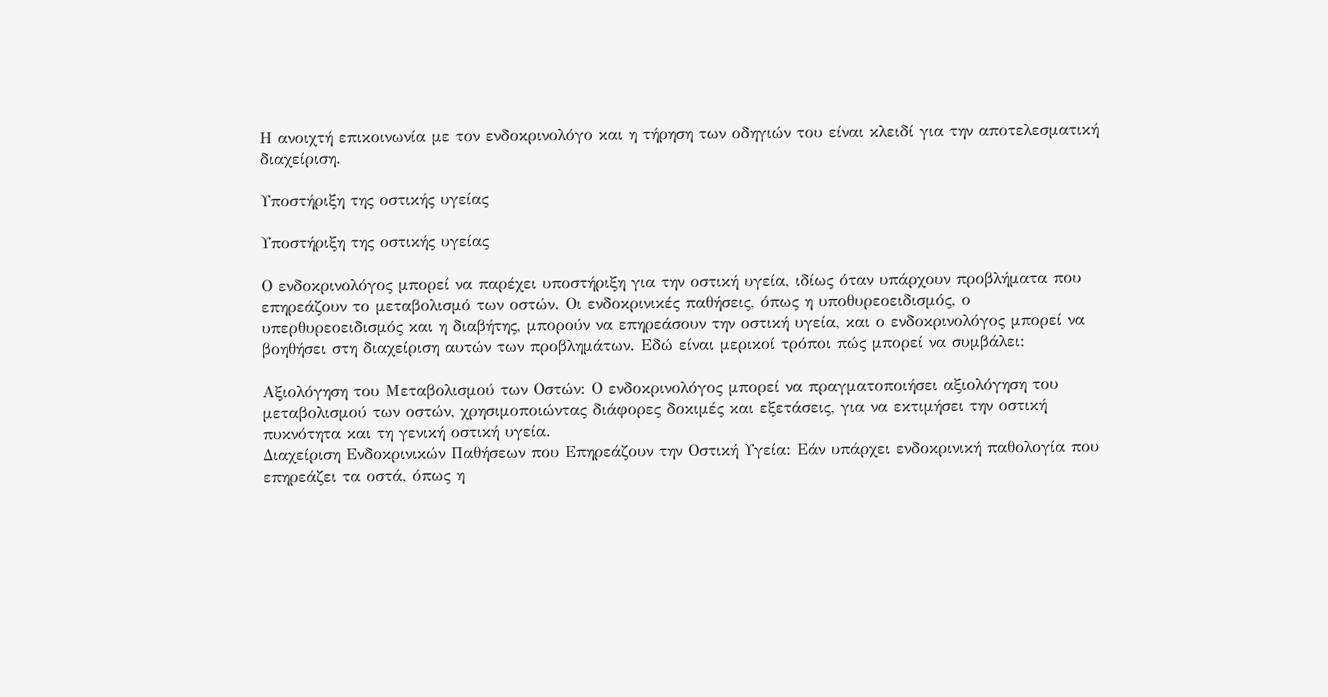Η ανοιχτή επικοινωνία με τον ενδοκρινολόγο και η τήρηση των οδηγιών του είναι κλειδί για την αποτελεσματική διαχείριση.

Υποστήριξη της οστικής υγείας

Υποστήριξη της οστικής υγείας

Ο ενδοκρινολόγος μπορεί να παρέχει υποστήριξη για την οστική υγεία, ιδίως όταν υπάρχουν προβλήματα που επηρεάζουν το μεταβολισμό των οστών. Οι ενδοκρινικές παθήσεις, όπως η υποθυρεοειδισμός, ο υπερθυρεοειδισμός και η διαβήτης, μπορούν να επηρεάσουν την οστική υγεία, και ο ενδοκρινολόγος μπορεί να βοηθήσει στη διαχείριση αυτών των προβλημάτων. Εδώ είναι μερικοί τρόποι πώς μπορεί να συμβάλει:

Αξιολόγηση του Μεταβολισμού των Οστών: Ο ενδοκρινολόγος μπορεί να πραγματοποιήσει αξιολόγηση του μεταβολισμού των οστών, χρησιμοποιώντας διάφορες δοκιμές και εξετάσεις, για να εκτιμήσει την οστική πυκνότητα και τη γενική οστική υγεία.
Διαχείριση Ενδοκρινικών Παθήσεων που Επηρεάζουν την Οστική Υγεία: Εάν υπάρχει ενδοκρινική παθολογία που επηρεάζει τα οστά, όπως η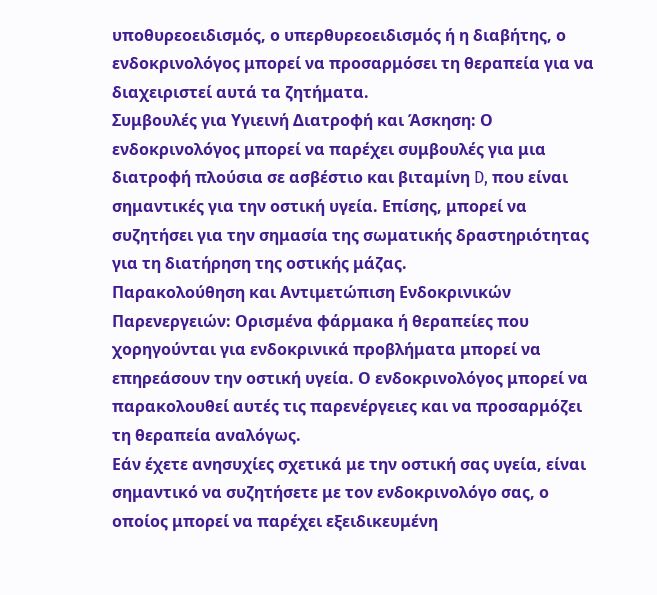υποθυρεοειδισμός, ο υπερθυρεοειδισμός ή η διαβήτης, ο ενδοκρινολόγος μπορεί να προσαρμόσει τη θεραπεία για να διαχειριστεί αυτά τα ζητήματα.
Συμβουλές για Υγιεινή Διατροφή και Άσκηση: Ο ενδοκρινολόγος μπορεί να παρέχει συμβουλές για μια διατροφή πλούσια σε ασβέστιο και βιταμίνη D, που είναι σημαντικές για την οστική υγεία. Επίσης, μπορεί να συζητήσει για την σημασία της σωματικής δραστηριότητας για τη διατήρηση της οστικής μάζας.
Παρακολούθηση και Αντιμετώπιση Ενδοκρινικών Παρενεργειών: Ορισμένα φάρμακα ή θεραπείες που χορηγούνται για ενδοκρινικά προβλήματα μπορεί να επηρεάσουν την οστική υγεία. Ο ενδοκρινολόγος μπορεί να παρακολουθεί αυτές τις παρενέργειες και να προσαρμόζει τη θεραπεία αναλόγως.
Εάν έχετε ανησυχίες σχετικά με την οστική σας υγεία, είναι σημαντικό να συζητήσετε με τον ενδοκρινολόγο σας, ο οποίος μπορεί να παρέχει εξειδικευμένη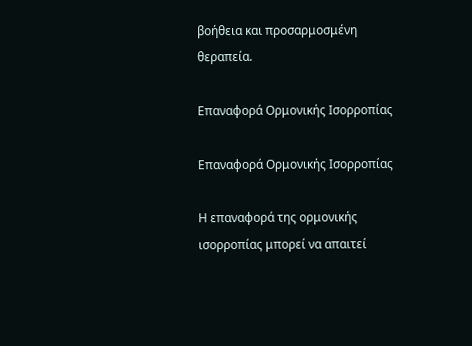βοήθεια και προσαρμοσμένη θεραπεία.

Επαναφορά Ορμονικής Ισορροπίας

Επαναφορά Ορμονικής Ισορροπίας

Η επαναφορά της ορμονικής ισορροπίας μπορεί να απαιτεί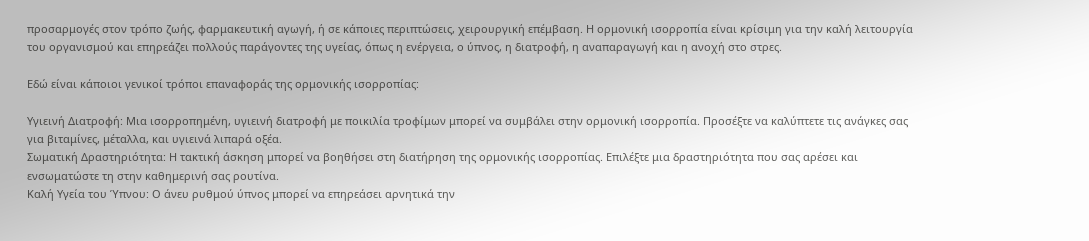προσαρμογές στον τρόπο ζωής, φαρμακευτική αγωγή, ή σε κάποιες περιπτώσεις, χειρουργική επέμβαση. Η ορμονική ισορροπία είναι κρίσιμη για την καλή λειτουργία του οργανισμού και επηρεάζει πολλούς παράγοντες της υγείας, όπως η ενέργεια, ο ύπνος, η διατροφή, η αναπαραγωγή και η ανοχή στο στρες.

Εδώ είναι κάποιοι γενικοί τρόποι επαναφοράς της ορμονικής ισορροπίας:

Υγιεινή Διατροφή: Μια ισορροπημένη, υγιεινή διατροφή με ποικιλία τροφίμων μπορεί να συμβάλει στην ορμονική ισορροπία. Προσέξτε να καλύπτετε τις ανάγκες σας για βιταμίνες, μέταλλα, και υγιεινά λιπαρά οξέα.
Σωματική Δραστηριότητα: Η τακτική άσκηση μπορεί να βοηθήσει στη διατήρηση της ορμονικής ισορροπίας. Επιλέξτε μια δραστηριότητα που σας αρέσει και ενσωματώστε τη στην καθημερινή σας ρουτίνα.
Καλή Υγεία του Ύπνου: Ο άνευ ρυθμού ύπνος μπορεί να επηρεάσει αρνητικά την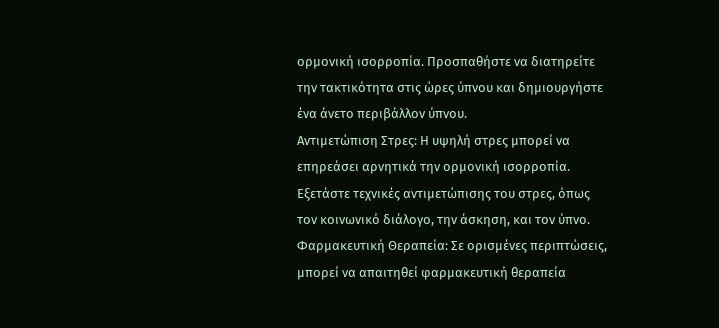ορμονική ισορροπία. Προσπαθήστε να διατηρείτε την τακτικότητα στις ώρες ύπνου και δημιουργήστε ένα άνετο περιβάλλον ύπνου.
Αντιμετώπιση Στρες: Η υψηλή στρες μπορεί να επηρεάσει αρνητικά την ορμονική ισορροπία. Εξετάστε τεχνικές αντιμετώπισης του στρες, όπως τον κοινωνικό διάλογο, την άσκηση, και τον ύπνο.
Φαρμακευτική Θεραπεία: Σε ορισμένες περιπτώσεις, μπορεί να απαιτηθεί φαρμακευτική θεραπεία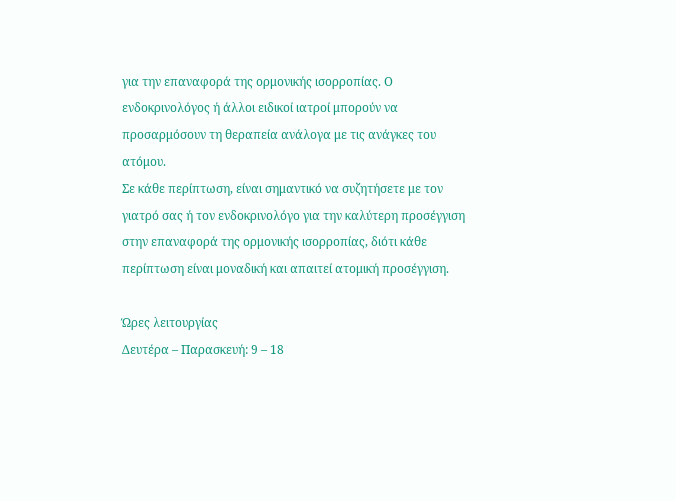για την επαναφορά της ορμονικής ισορροπίας. Ο ενδοκρινολόγος ή άλλοι ειδικοί ιατροί μπορούν να προσαρμόσουν τη θεραπεία ανάλογα με τις ανάγκες του ατόμου.
Σε κάθε περίπτωση, είναι σημαντικό να συζητήσετε με τον γιατρό σας ή τον ενδοκρινολόγο για την καλύτερη προσέγγιση στην επαναφορά της ορμονικής ισορροπίας, διότι κάθε περίπτωση είναι μοναδική και απαιτεί ατομική προσέγγιση.

Ώρες λειτουργίας
Δευτέρα – Παρασκευή: 9 – 18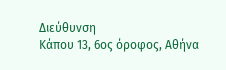Διεύθυνση
Κάπου 13, 6ος όροφος, Αθήνα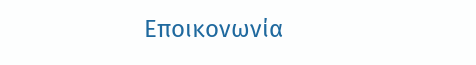Εποικονωνία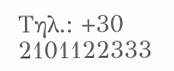Τηλ.: +30 2101122333